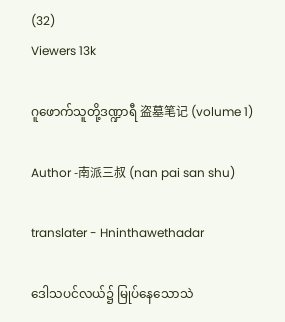(32)
Viewers 13k

ဂူဖောက်သူတို့ဒဏ္ဍာရီ 盗墓笔记 (volume 1)

Author -南派三叔 (nan pai san shu)

translater - Hninthawethadar

ဒေါသပင်လယ်၌ မြုပ်နေသောသဲ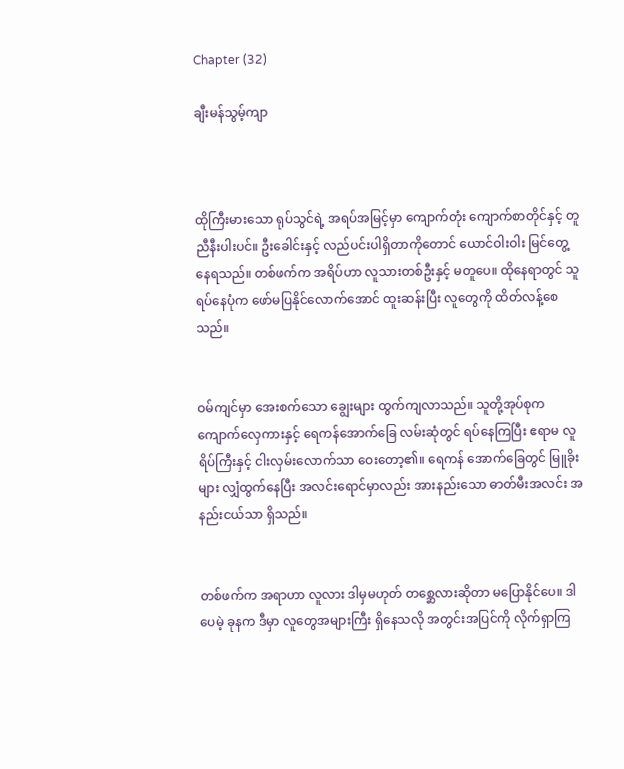Chapter (32)

ချီးမန်သွမ့်ကျာ



ထိုကြီးမားသော ရုပ်သွင်ရဲ့ အရပ်အမြင့်မှာ ကျောက်တုံး ကျောက်စာတိုင်နှင့် တူညီနီးပါးပင်။ ဦးခေါင်းနှင့် လည်ပင်းပါရှိတာကိုတောင် ယောင်ဝါးဝါး မြင်တွေ့နေရသည်။ တစ်ဖက်က အရိပ်ဟာ လူသားတစ်ဦးနှင့် မတူပေ။ ထိုနေရာတွင် သူရပ်နေပုံက ဖော်မပြနိုင်လောက်အောင် ထူးဆန်းပြီး လူတွေကို ထိတ်လန့်စေသည်။


ဝမ်ကျင်မှာ အေးစက်သော ချွေးများ ထွက်ကျလာသည်။ သူတို့အုပ်စုက ကျောက်လှေကားနှင့် ရေကန်အောက်ခြေ လမ်းဆုံတွင် ရပ်နေကြပြီး ဧရာမ လူရိပ်ကြီးနှင့် ငါးလှမ်းလောက်သာ ဝေးတော့၏။ ရေကန် အောက်ခြေတွင် မြူခိုးများ လျှံထွက်နေပြီး အလင်းရောင်မှာလည်း အားနည်းသော ဓာတ်မီးအလင်း အနည်းငယ်သာ ရှိသည်။


တစ်ဖက်က အရာဟာ လူလား ဒါမှမဟုတ် တစ္ဆေလားဆိုတာ မပြောနိုင်ပေ။ ဒါပေမဲ့ ခုနက ဒီမှာ လူတွေအများကြီး ရှိနေသလို အတွင်းအပြင်ကို လိုက်ရှာကြ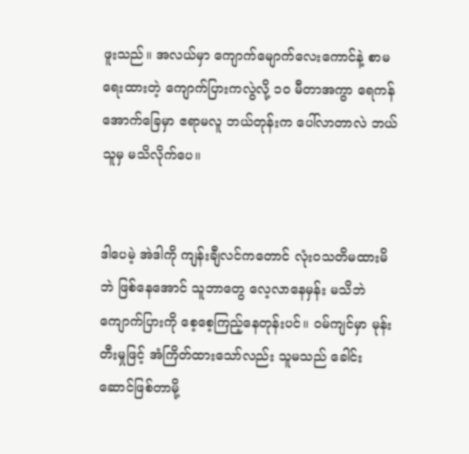ဖူးသည်။ အလယ်မှာ ကျောက်မျောက်လေးကောင်နဲ့ စာမရေးထားတဲ့ ကျောက်ပြားကလွဲလို့ ၁၀ မီတာအကွာ ရေကန်အောက်ခြေမှာ ဧရာမလူ ဘယ်တုန်းက ပေါ်လာတာလဲ ဘယ်သူမှ မသိလိုက်ပေ။


ဒါပေမဲ့ အဲဒါကို ကျန်းချီလင်ကတောင် လုံးဝသတိမထားမိဘဲ ဖြစ်နေအောင် သူဘာတွေ လေ့လာနေမှန်း မသိဘဲ ကျောက်ပြားကို စေ့စေ့ကြည့်နေတုန်းပင်။ ဝမ်ကျင်မှာ မုန်းတီးမှုဖြင့် အံကြိတ်ထားသော်လည်း သူမသည် ခေါင်းဆောင်ဖြစ်တာမို့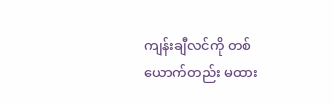ကျန်းချီလင်ကို တစ်ယောက်တည်း မထား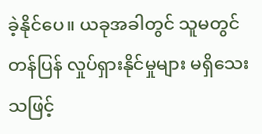ခဲ့နိုင်ပေ။ ယခုအခါတွင် သူမတွင် တန်ပြန် လှုပ်ရှားနိုင်မှုများ မရှိသေးသဖြင့်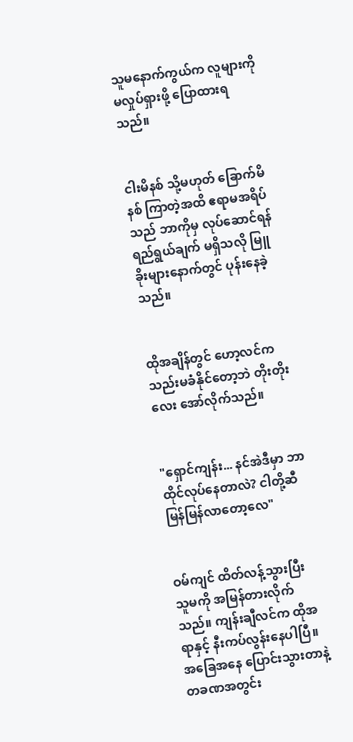သူမနောက်ကွယ်က လူများကို မလှုပ်ရှားဖို့ ပြောထားရသည်။


ငါးမိနစ် သို့မဟုတ် ခြောက်မိနစ် ကြာတဲ့အထိ ဧရာမအရိပ်သည် ဘာကိုမှ လုပ်ဆောင်ရန် ရည်ရွယ်ချက် မရှိသလို မြူခိုးများနောက်တွင် ပုန်းနေခဲ့သည်။


ထိုအချိန်တွင် ဟော့လင်က သည်းမခံနိုင်တော့ဘဲ တိုးတိုးလေး အော်လိုက်သည်။


"ရှောင်ကျန်း... နင်အဲဒီမှာ ဘာထိုင်လုပ်နေတာလဲ? ငါတို့ဆီ မြန်မြန်လာတော့လေ"


ဝမ်ကျင် ထိတ်လန့်သွားပြီး သူမကို အမြန်တားလိုက်သည်။ ကျန်းချီလင်က ထိုအရာနှင့် နီးကပ်လွန်းနေပါပြီ။ အခြေအနေ ပြောင်းသွားတာနဲ့ တခဏအတွင်း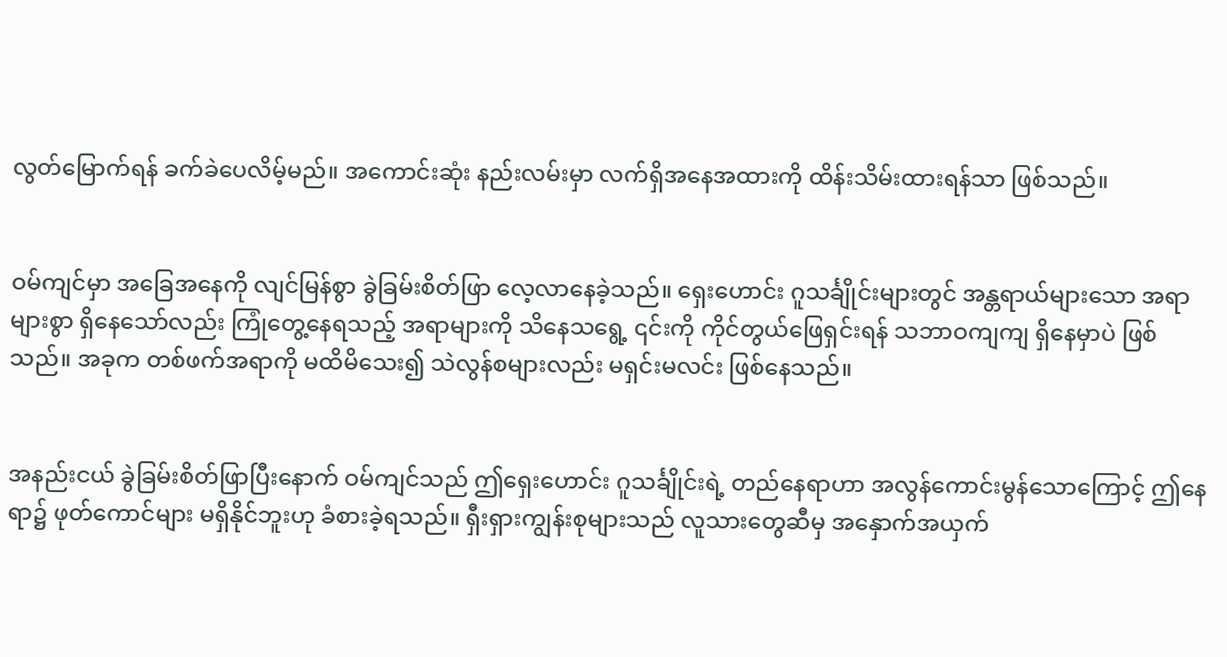လွတ်မြောက်ရန် ခက်ခဲပေလိမ့်မည်။ အကောင်းဆုံး နည်းလမ်းမှာ လက်ရှိအနေအထားကို ထိန်းသိမ်းထားရန်သာ ဖြစ်သည်။


ဝမ်ကျင်မှာ အခြေအနေကို လျင်မြန်စွာ ခွဲခြမ်းစိတ်ဖြာ လေ့လာနေခဲ့သည်။ ရှေးဟောင်း ဂူသင်္ချိုင်းများတွင် အန္တရာယ်များသော အရာများစွာ ရှိနေသော်လည်း ကြုံတွေ့နေရသည့် အရာများကို သိနေသရွေ့ ၎င်းကို ကိုင်တွယ်ဖြေရှင်းရန် သဘာဝကျကျ ရှိနေမှာပဲ ဖြစ်သည်။ အခုက တစ်ဖက်အရာကို မထိမိသေး၍ သဲလွန်စများလည်း မရှင်းမလင်း ဖြစ်နေသည်။


အနည်းငယ် ခွဲခြမ်းစိတ်ဖြာပြီးနောက် ဝမ်ကျင်သည် ဤရှေးဟောင်း ဂူသင်္ချိုင်းရဲ့ တည်နေရာဟာ အလွန်ကောင်းမွန်သောကြောင့် ဤနေရာ၌ ဖုတ်ကောင်များ မရှိနိုင်ဘူးဟု ခံစားခဲ့ရသည်။ ရှီးရှားကျွန်းစုများသည် လူသားတွေဆီမှ အနှောက်အယှက်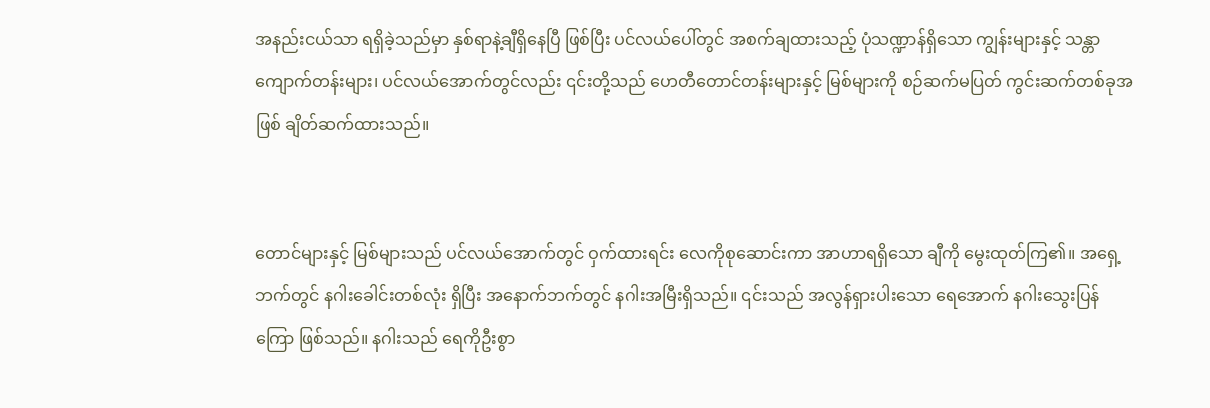အနည်းငယ်သာ ရရှိခဲ့သည်မှာ နှစ်ရာနဲ့ချီရှိနေပြီ ဖြစ်ပြီး ပင်လယ်ပေါ်တွင် အစက်ချထားသည့် ပုံသဏ္ဍာန်ရှိသော ကျွန်းများနှင့် သန္တာကျောက်တန်းများ၊ ပင်လယ်အောက်တွင်လည်း ၎င်းတို့သည် ဟေတီတောင်တန်းများနှင့် မြစ်များကို စဉ်ဆက်မပြတ် ကွင်းဆက်တစ်ခုအဖြစ် ချိတ်ဆက်ထားသည်။


တောင်များနှင့် မြစ်များသည် ပင်လယ်အောက်တွင် ဝှက်ထားရင်း လေကိုစုဆောင်းကာ အာဟာရရှိသော ချီကို မွေးထုတ်ကြ၏။ အရှေ့ဘက်တွင် နဂါးခေါင်းတစ်လုံး ရှိပြီး အနောက်ဘက်တွင် နဂါးအမြီးရှိသည်။ ၎င်းသည် အလွန်ရှားပါးသော ရေအောက် နဂါးသွေးပြန်ကြော ဖြစ်သည်။ နဂါးသည် ရေကိုဦးစွာ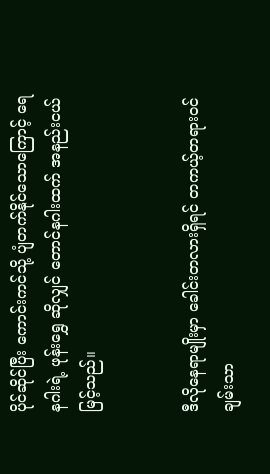ပိုင်ဆိုင်ပြီး ကောင်းကင်သို့ ပျံတက်နိုင်သောကြောင့် ရေနဂါးရဲ့ ဖုန်းရွှေ ဆိုလျှင် တောင်နဂါးထက် အနည်းငယ် မြင့်သည်။


ဒီလိုနေရာမျိုးမှာ ခေါင်းတလားရှိရင် တကယ့်တရားဝင် ချမ်းသာ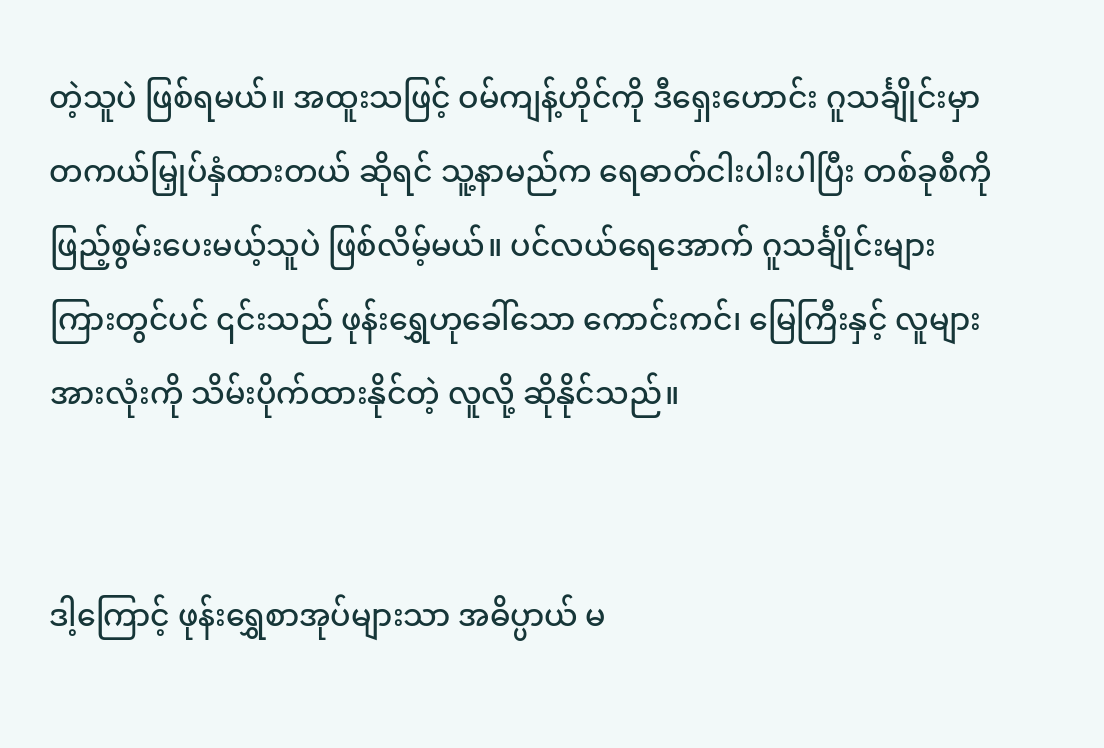တဲ့သူပဲ ဖြစ်ရမယ်။ အထူးသဖြင့် ဝမ်ကျန့်ဟိုင်ကို ဒီရှေးဟောင်း ဂူသင်္ချိုင်းမှာ တကယ်မြှုပ်နှံထားတယ် ဆိုရင် သူ့နာမည်က ရေဓာတ်ငါးပါးပါပြီး တစ်ခုစီကို ဖြည့်စွမ်းပေးမယ့်သူပဲ ဖြစ်လိမ့်မယ်။ ပင်လယ်ရေအောက် ဂူသင်္ချိုင်းများ ကြားတွင်ပင် ၎င်းသည် ဖုန်းရွှေဟုခေါ်သော ကောင်းကင်၊ မြေကြီးနှင့် လူများအားလုံးကို သိမ်းပိုက်ထားနိုင်တဲ့ လူလို့ ဆိုနိုင်သည်။


ဒါ့ကြောင့် ဖုန်းရွှေစာအုပ်များသာ အဓိပ္ပာယ် မ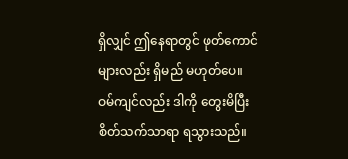ရှိလျှင် ဤနေရာတွင် ဖုတ်ကောင်များလည်း ရှိမည် မဟုတ်ပေ။ ဝမ်ကျင်လည်း ဒါကို တွေးမိပြီး စိတ်သက်သာရာ ရသွားသည်။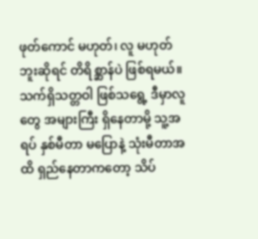ဖုတ်ကောင် မဟုတ်၊ လူ မဟုတ်ဘူးဆိုရင် တိရိစ္ဆာန်ပဲ ဖြစ်ရမယ်။ သက်ရှိသတ္တဝါ ဖြစ်သရွေ့ ဒီမှာလူတွေ အများကြီး ရှိနေတာမို့ သူ့အရပ် နှစ်မီတာ မပြောနဲ့ သုံးမီတာအထိ ရှည်နေတာကတော့ သိပ်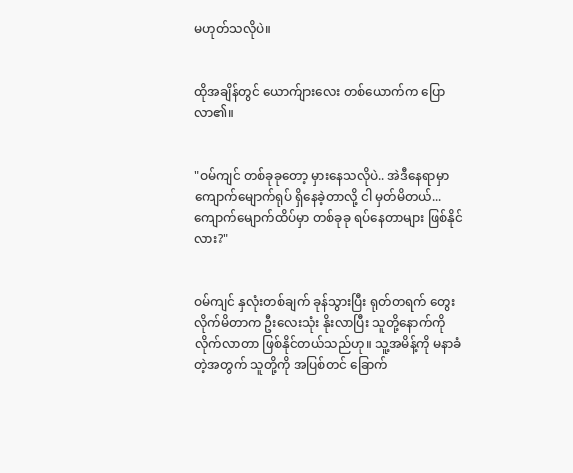မဟုတ်သလိုပဲ။


ထိုအချိန်တွင် ယောက်ျားလေး တစ်ယောက်က ပြောလာ၏။


"ဝမ်ကျင် တစ်ခုခုတော့ မှားနေသလိုပဲ.. အဲဒီနေရာမှာ ကျောက်မျောက်ရုပ် ရှိနေခဲ့တာလို့ ငါ မှတ်မိတယ်... ကျောက်မျောက်ထိပ်မှာ တစ်ခုခု ရပ်နေတာများ ဖြစ်နိုင်လား?"


ဝမ်ကျင် နှလုံးတစ်ချက် ခုန်သွားပြီး ရုတ်တရက် တွေးလိုက်မိတာက ဦးလေးသုံး နိုးလာပြီး သူတို့နောက်ကို လိုက်လာတာ ဖြစ်နိုင်တယ်သည်ဟု။ သူ့အမိန့်ကို မနာခံတဲ့အတွက် သူတို့ကို အပြစ်တင် ခြောက်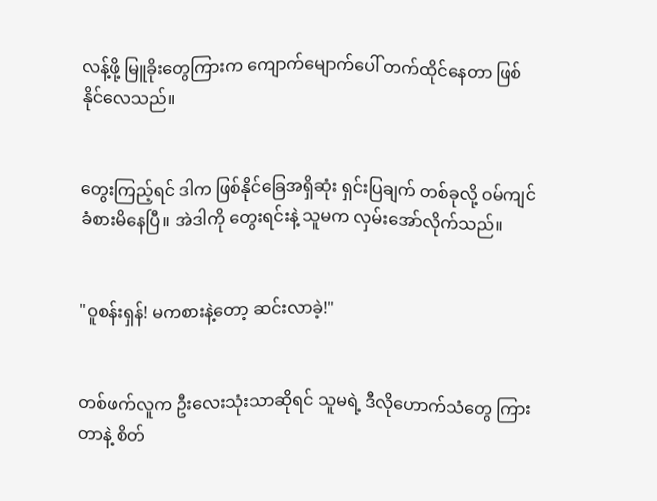လန့်ဖို့ မြူခိုးတွေကြားက ကျောက်မျောက်ပေါ် တက်ထိုင်နေတာ ဖြစ်နိုင်လေသည်။


တွေးကြည့်ရင် ဒါက ဖြစ်နိုင်ခြေအရှိဆုံး ရှင်းပြချက် တစ်ခုလို့ ဝမ်ကျင် ခံစားမိနေပြီ။ အဲဒါကို တွေးရင်းနဲ့ သူမက လှမ်းအော်လိုက်သည်။


"ဝူစန်းရှန်! မကစားနဲ့တော့ ဆင်းလာခဲ့!"


တစ်ဖက်လူက ဦးလေးသုံးသာဆိုရင် သူမရဲ့ ဒီလိုဟောက်သံတွေ ကြားတာနဲ့ စိတ်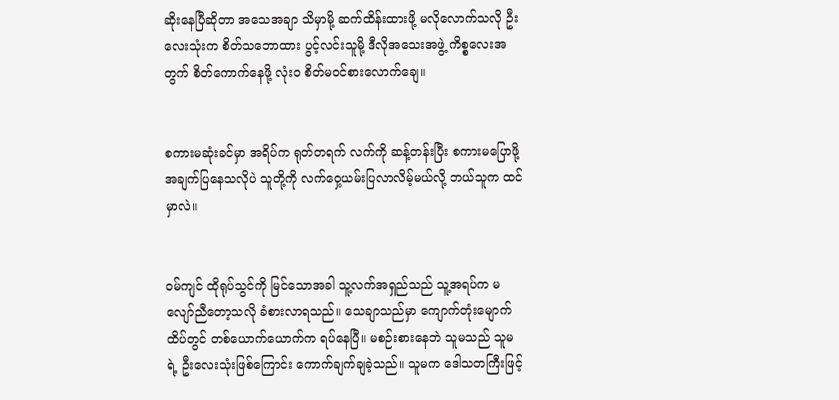ဆိုးနေပြီဆိုတာ အသေအချာ သိမှာမို့ ဆက်ထိန်းထားဖို့ မလိုလောက်သလို ဦးလေးသုံးက စိတ်သဘောထား ပွင့်လင်းသူမို့ ဒီလိုအသေးအဖွဲ့ ကိစ္စလေးအတွက် စိတ်ကောက်နေဖို့ လုံးဝ စိတ်မ၀င်စားလောက်ချေ။


စကားမဆုံးခင်မှာ အရိပ်က ရုတ်တရက် လက်ကို ဆန့်တန်းပြီး စကားမပြောဖို့ အချက်ပြနေသလိုပဲ သူတို့ကို လက်ဝှေ့ယမ်းပြလာလိမ့်မယ်လို့ ဘယ်သူက ထင်မှာလဲ။


ဝမ်ကျင် ထိုရုပ်သွင်ကို မြင်သောအခါ သူ့လက်အရှည်သည် သူ့အရပ်က မလျော်ညီတော့သလို ခံစားလာရသည်။ သေချာသည်မှာ ကျောက်တုံးမျောက်ထိပ်တွင် တစ်ယောက်ယောက်က ရပ်နေပြီ။ မစဉ်းစားနေဘဲ သူမသည် သူမရဲ့ ဦးလေးသုံးဖြစ်ကြောင်း ကောက်ချက်ချခဲ့သည်။ သူမက ဒေါသတကြီးဖြင့်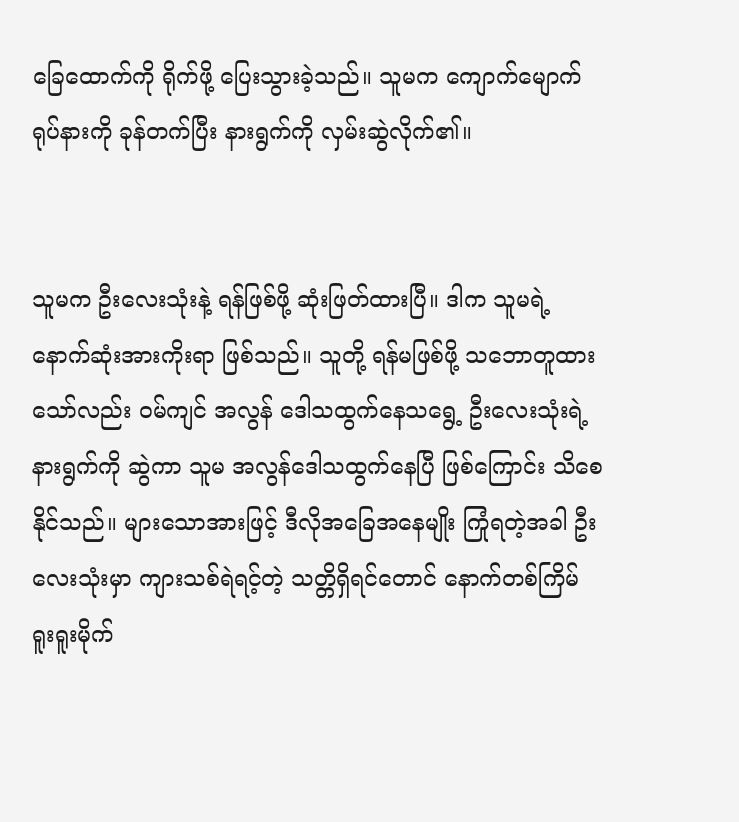ခြေထောက်ကို ရိုက်ဖို့ ပြေးသွားခဲ့သည်။ သူမက ကျောက်မျောက်ရုပ်နားကို ခုန်တက်ပြီး နားရွက်ကို လှမ်းဆွဲလိုက်၏။


သူမက ဦးလေးသုံးနဲ့ ရန်ဖြစ်ဖို့ ဆုံးဖြတ်ထားပြီ။ ဒါက သူမရဲ့ နောက်ဆုံးအားကိုးရာ ဖြစ်သည်။ သူတို့ ရန်မဖြစ်ဖို့ သဘောတူထားသော်လည်း ဝမ်ကျင် အလွန် ဒေါသထွက်နေသရွေ့ ဦးလေးသုံးရဲ့ နားရွက်ကို ဆွဲကာ သူမ အလွန်ဒေါသထွက်နေပြီ ဖြစ်ကြောင်း သိစေနိုင်သည်။ များသောအားဖြင့် ဒီလိုအခြေအနေမျိုး ကြုံရတဲ့အခါ ဦးလေးသုံးမှာ ကျားသစ်ရဲရင့်တဲ့ သတ္တိရှိရင်တောင် နောက်တစ်ကြိမ် ရူးရူးမိုက်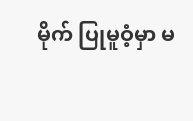မိုက် ပြုမူဝံ့မှာ မ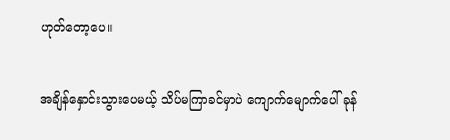ဟုတ်တော့ပေ။


အချိန်နှောင်းသွားပေမယ့် သိပ်မကြာခင်မှာပဲ ကျောက်မျောက်ပေါ် ခုန်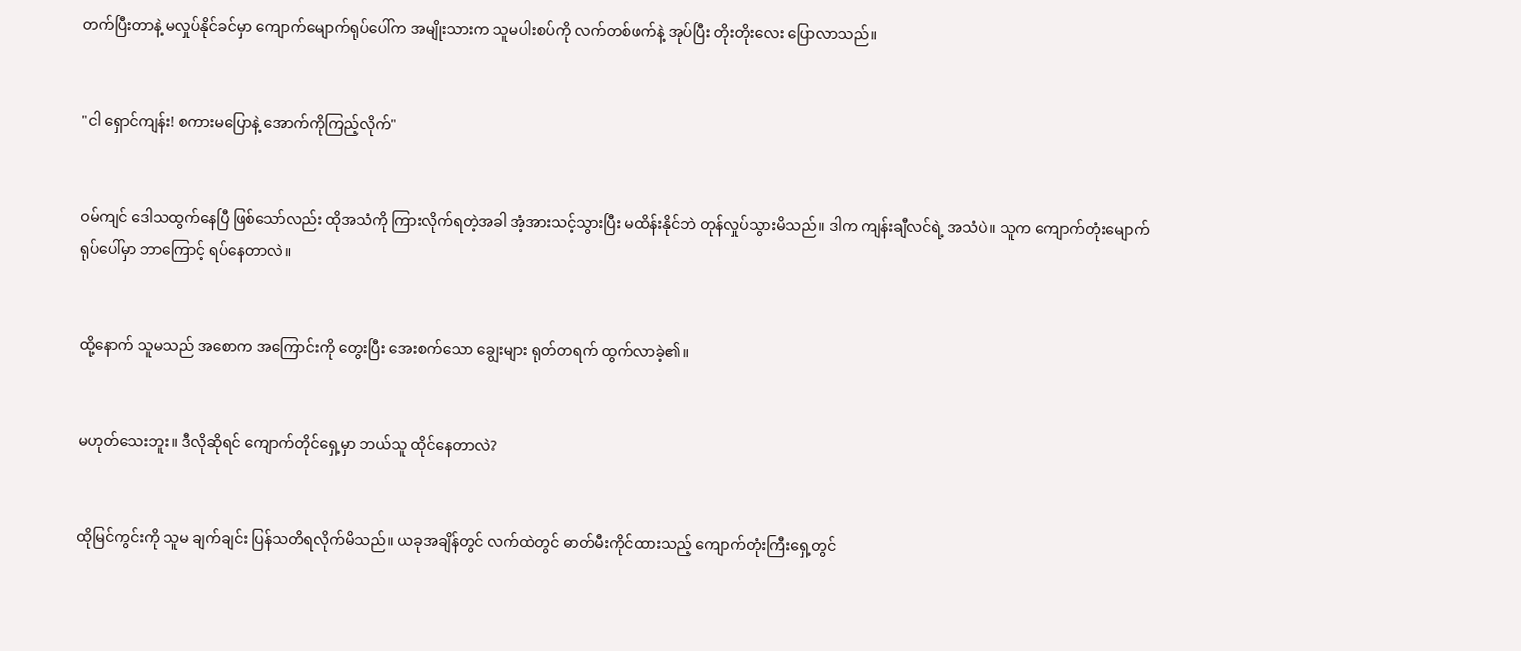တက်ပြီးတာနဲ့ မလှုပ်နိုင်ခင်မှာ ကျောက်မျောက်ရုပ်ပေါ်က အမျိုးသားက သူမပါးစပ်ကို လက်တစ်ဖက်နဲ့ အုပ်ပြီး တိုးတိုးလေး ပြောလာသည်။


"ငါ ရှောင်ကျန်း! စကားမပြောနဲ့ အောက်ကိုကြည့်လိုက်"


ဝမ်ကျင် ဒေါသထွက်နေပြီ ဖြစ်သော်လည်း ထိုအသံကို ကြားလိုက်ရတဲ့အခါ အံ့အားသင့်သွားပြီး မထိန်းနိုင်ဘဲ တုန်လှုပ်သွားမိသည်။ ဒါက ကျန်းချီလင်ရဲ့ အသံပဲ။ သူက ကျောက်တုံးမျောက်ရုပ်ပေါ်မှာ ဘာကြောင့် ရပ်နေတာလဲ။


ထို့နောက် သူမသည် အစောက အကြောင်းကို တွေးပြီး အေးစက်သော ချွေးများ ရုတ်တရက် ထွက်လာခဲ့၏။


မဟုတ်သေးဘူး။ ဒီလိုဆိုရင် ကျောက်တိုင်ရှေ့မှာ ဘယ်သူ ထိုင်နေတာလဲ?


ထိုမြင်ကွင်းကို သူမ ချက်ချင်း ပြန်သတိရလိုက်မိသည်။ ယခုအချိန်တွင် လက်ထဲတွင် ဓာတ်မီးကိုင်ထားသည့် ကျောက်တုံးကြီးရှေ့တွင်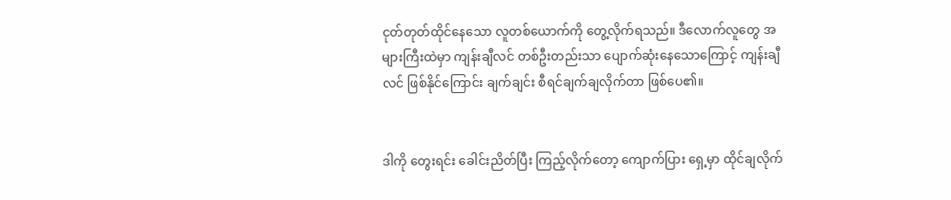ငုတ်တုတ်ထိုင်နေသော လူတစ်ယောက်ကို တွေ့လိုက်ရသည်။ ဒီလောက်လူတွေ အများကြီးထဲမှာ ကျန်းချီလင် တစ်ဦးတည်းသာ ပျောက်ဆုံးနေသောကြောင့် ကျန်းချီလင် ဖြစ်နိုင်ကြောင်း ချက်ချင်း စီရင်ချက်ချလိုက်တာ ဖြစ်ပေ၏။


ဒါကို တွေးရင်း ခေါင်းညိတ်ပြီး ကြည့်လိုက်တော့ ကျောက်ပြား ရှေ့မှာ ထိုင်ချလိုက်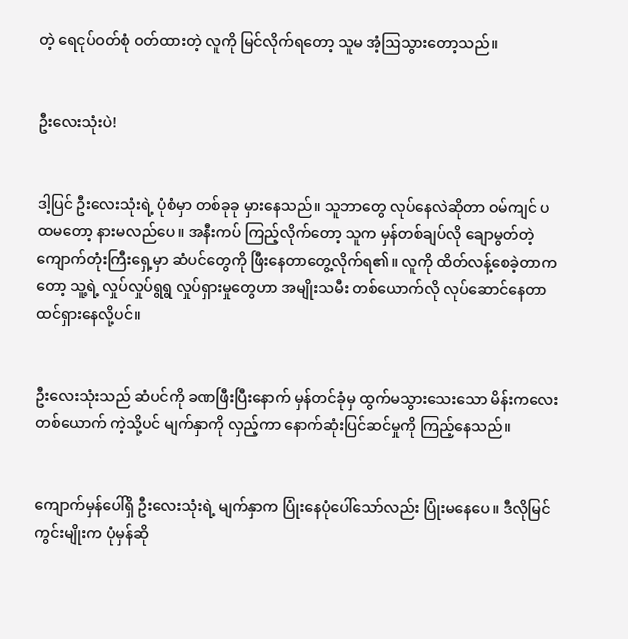တဲ့ ရေငုပ်ဝတ်စုံ ဝတ်ထားတဲ့ လူကို မြင်လိုက်ရတော့ သူမ အံ့ဩသွားတော့သည်။


ဦးလေးသုံးပဲ!


ဒါ့ပြင် ဦးလေးသုံးရဲ့ ပုံစံမှာ တစ်ခုခု မှားနေသည်။ သူဘာတွေ လုပ်နေလဲဆိုတာ ဝမ်ကျင် ပထမတော့ နားမလည်ပေ။ အနီးကပ် ကြည့်လိုက်တော့ သူက မှန်တစ်ချပ်လို ချောမွတ်တဲ့ ကျောက်တုံးကြီးရှေ့မှာ ဆံပင်တွေကို ဖြီးနေတာတွေ့လိုက်ရ၏။ လူကို ထိတ်လန့်စေခဲ့တာကတော့ သူ့ရဲ့ လှုပ်လှုပ်ရွရွ လှုပ်ရှားမှုတွေဟာ အမျိုးသမီး တစ်ယောက်လို လုပ်ဆောင်နေတာ ထင်ရှားနေလို့ပင်။


ဦးလေးသုံးသည် ဆံပင်ကို ခဏဖြီးပြီးနောက် မှန်တင်ခုံမှ ထွက်မသွားသေးသော မိန်းကလေးတစ်ယောက် ကဲ့သို့ပင် မျက်နှာကို လှည့်ကာ နောက်ဆုံးပြင်ဆင်မှုကို ကြည့်နေသည်။


ကျောက်မှန်ပေါ်ရှိ ဦးလေးသုံးရဲ့ မျက်နှာက ပြုံးနေပုံပေါ်သော်လည်း ပြုံးမနေပေ။ ဒီလိုမြင်ကွင်းမျိုးက ပုံမှန်ဆို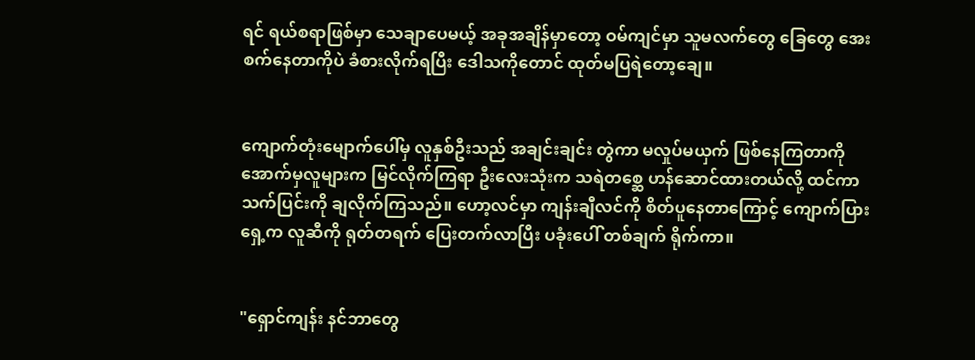ရင် ရယ်စရာဖြစ်မှာ သေချာပေမယ့် အခုအချိန်မှာတော့ ဝမ်ကျင်မှာ သူမလက်တွေ ခြေတွေ အေးစက်နေတာကိုပဲ ခံစားလိုက်ရပြီး ဒေါသကိုတောင် ထုတ်မပြရဲတော့ချေ။


ကျောက်တုံးမျောက်ပေါ်မှ လူနှစ်ဦးသည် အချင်းချင်း တွဲကာ မလှုပ်မယှက် ဖြစ်နေကြတာကို အောက်မှလူများက မြင်လိုက်ကြရာ ဦးလေးသုံးက သရဲတစ္ဆေ ဟန်ဆောင်ထားတယ်လို့ ထင်ကာ သက်ပြင်းကို ချလိုက်ကြသည်။ ဟော့လင်မှာ ကျန်းချီလင်ကို စိတ်ပူနေတာကြောင့် ကျောက်ပြားရှေ့က လူဆီကို ရုတ်တရက် ပြေးတက်လာပြီး ပခုံးပေါ် တစ်ချက် ရိုက်ကာ။


"ရှောင်ကျန်း နင်ဘာတွေ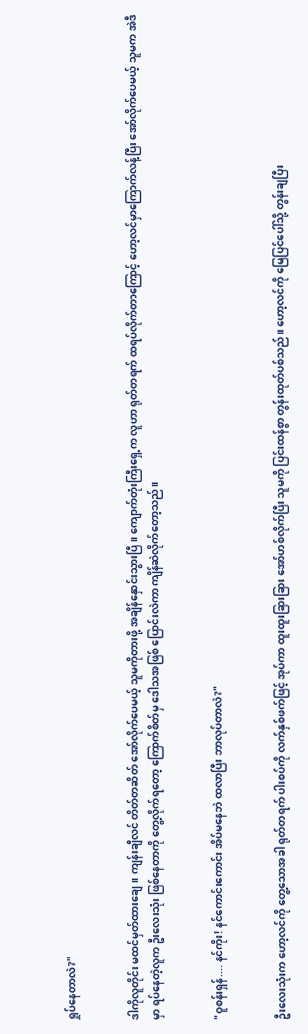ရှုပ်နေတာလဲ?"


ဒါကိုလူတိုင်း မထင်မှတ်ထားချေ။ ကျန်းချီလင် တိတ်တဆိတ် အော်လိုက်ပေမယ့် သူမကိုတားဖို့ အချိန်နှောင်းသွားပြီ။ ကျောက်တုံးကြီးရှေ့က လူဟာ ရုတ်တရက် ထရပ်လိုက်တာကြောင့် ဟော့လင်မှာကြောက်လန့်ပြီး အော်လိုက်ပေမယ့် သူမက အဲဒီမှာ ရပ်နေတဲ့လူက ဦးလေးသုံး ဖြစ်နေတာကို တွေ့လိုက်ရတော့ ကြောက်စိတ်မှ ဒေါသအဖြစ် ပြောင်းလဲကာ ကျိန်ဆဲလိုက်တော့သည်။


"ဝူစန်းရှန်.... နင်ကိုး! နင်ကောင်းကောင်း အိပ်မနေဘဲ ထလာပြီး ဘာလုပ်တာလဲ?"


ဦးလေးသုံးက ဟော့လင်ကို တွေ့သောအခါ ရုတ်တရက် ပါးစပ်ကို လက်နှစ်ဖက်ဖြင့် အုပ်ကာ ထူးထူးခြားခြား အော်ဟစ်လိုက်ပြီး သူမကို ပြင်းထန်စွာ တွန်းထုတ်ပစ်သည်။ ဟော့လင်ကို မြေပြင်ပေါ်သို့ တွန်းချပြီး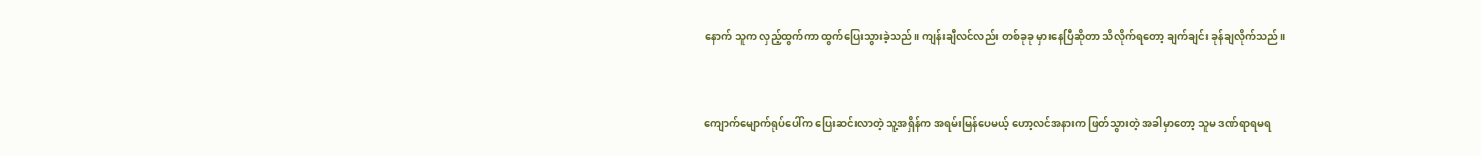နောက် သူက လှည့်ထွက်ကာ ထွက်ပြေးသွားခဲ့သည်။ ကျန်းချီလင်လည်း တစ်ခုခု မှားနေပြီဆိုတာ သိလိုက်ရတော့ ချက်ချင်း ခုန်ချလိုက်သည်။


ကျောက်မျောက်ရုပ်ပေါ်က ပြေးဆင်းလာတဲ့ သူ့အရှိန်က အရမ်းမြန်ပေမယ့် ဟော့လင်အနားက ဖြတ်သွားတဲ့ အခါမှာတော့ သူမ ဒဏ်ရာရမရ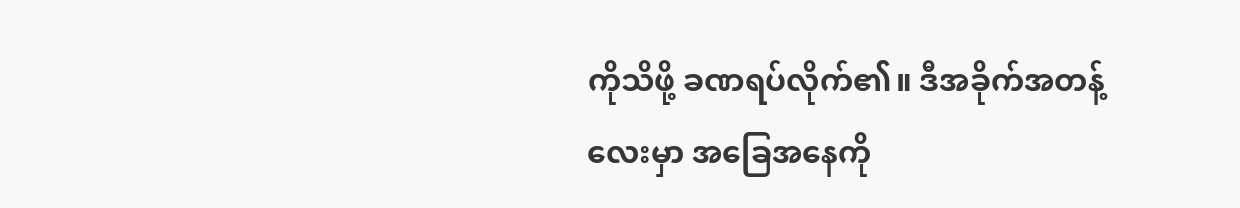ကိုသိဖို့ ခဏရပ်လိုက်၏။ ဒီအခိုက်အတန့်လေးမှာ အခြေအနေကို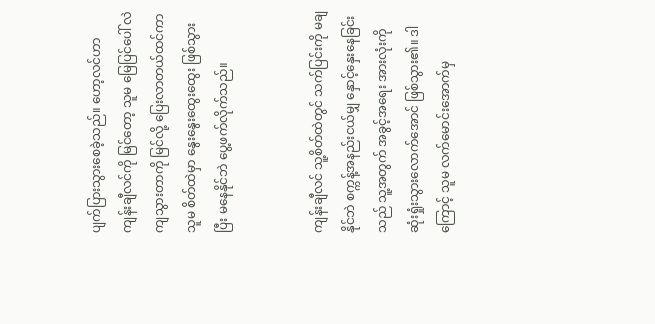ပျက်ပြားသွားစေခဲ့သည်။ ဟော့လင်ဟာ ကျန်းချီလင်ကို မြင်တော့ သူမ မြေပြင်ပေါ် လဲကျသွားတာကို မြင်လို့ ပြေးလာတယ်ထင်ကာ သူမ စိတ်ထဲမှာ နွေးနွေးထွေးထွေး ဖြစ်သွားပြီး မနေနိုင်ဘဲ ပွေ့ဖက်လိုက်သည်။


ကျန်းချီလင် သူ့စိတ်ထဲတွင် သက်ပြင်းကို မချနိုင်ဘဲ စက္ကန့်အနည်းငယ်မျှ နှောင့်နှေးနေခြင်းသည် သူ့အတွက် အခွင့်အရေး အားလုံးကို ဆုံးရှုံးသွားလောက်အောင် ဖြစ်သွား၏။ ဒါကြောင့် သူမ လက်မောင်းအောက်မှ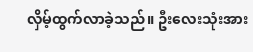လှိမ့်ထွက်လာခဲ့သည်။ ဦးလေးသုံးအား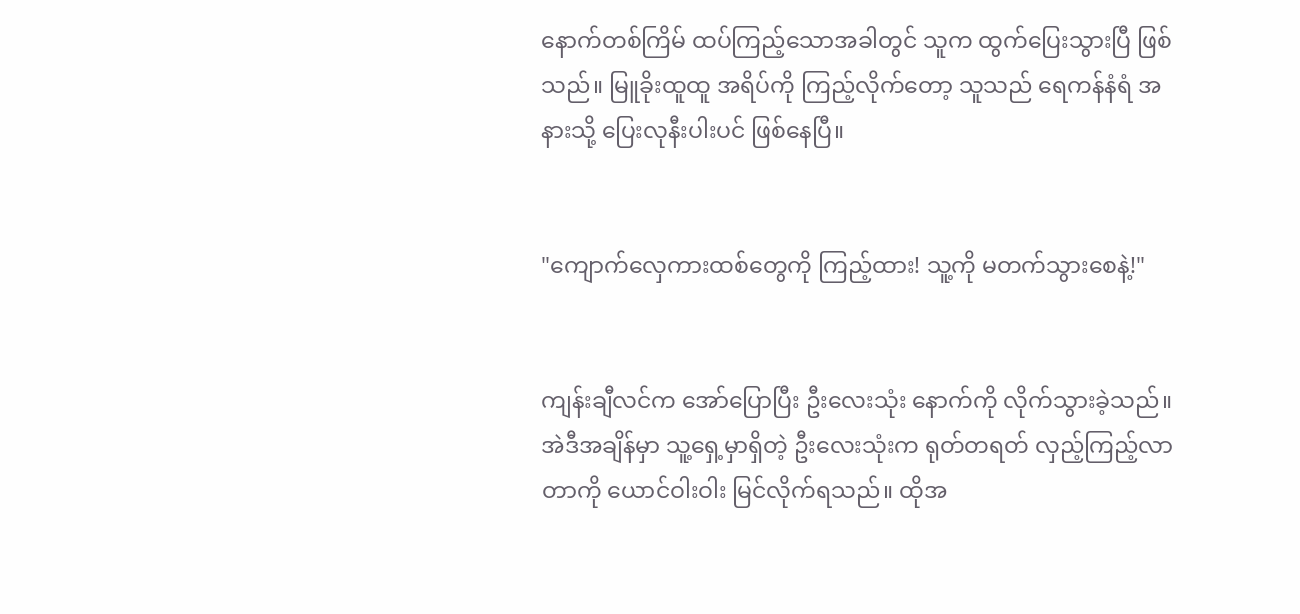နောက်တစ်ကြိမ် ထပ်ကြည့်သောအခါတွင် သူက ထွက်ပြေးသွားပြီ ဖြစ်သည်။ မြူခိုးထူထူ အရိပ်ကို ကြည့်လိုက်တော့ သူသည် ရေကန်နံရံ အနားသို့ ပြေးလုနီးပါးပင် ဖြစ်နေပြီ။


"ကျောက်လှေကားထစ်တွေကို ကြည့်ထား! သူ့ကို မတက်သွားစေနဲ့!"


ကျန်းချီလင်က အော်ပြောပြီး ဦးလေးသုံး နောက်ကို လိုက်သွားခဲ့သည်။ အဲဒီအချိန်မှာ သူ့ရှေ့မှာရှိတဲ့ ဦးလေးသုံးက ရုတ်တရတ် လှည့်ကြည့်လာတာကို ယောင်ဝါးဝါး မြင်လိုက်ရသည်။ ထိုအ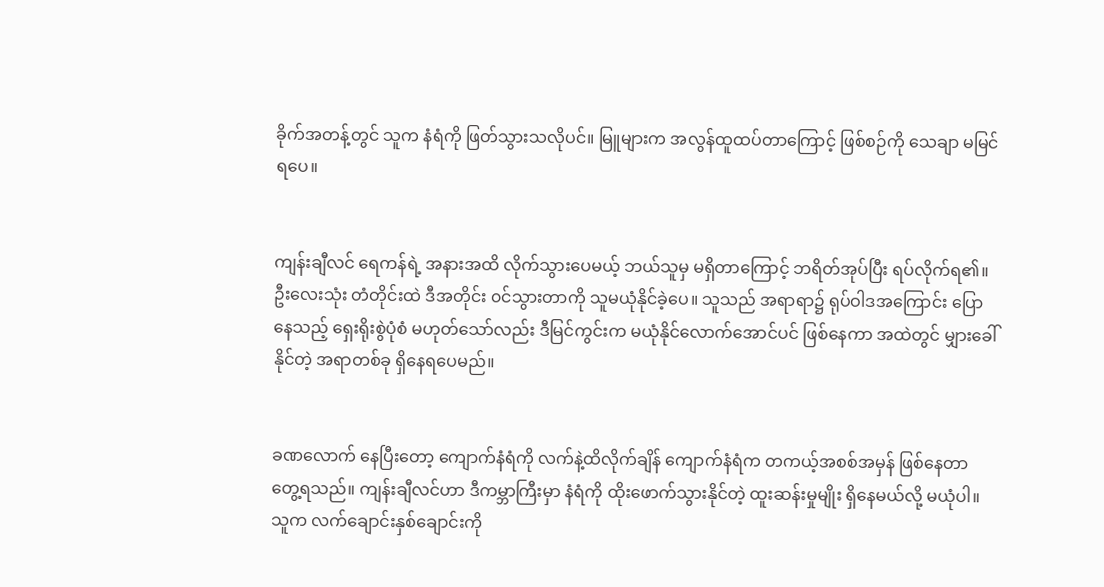ခိုက်အတန့်တွင် သူက နံရံကို ဖြတ်သွားသလိုပင်။ မြူများက အလွန်ထူထပ်တာကြောင့် ဖြစ်စဉ်ကို သေချာ မမြင်ရပေ။


ကျန်းချီလင် ရေကန်ရဲ့ အနားအထိ လိုက်သွားပေမယ့် ဘယ်သူမှ မရှိတာကြောင့် ဘရိတ်အုပ်ပြီး ရပ်လိုက်ရ၏။ ဦးလေးသုံး တံတိုင်းထဲ ဒီအတိုင်း ၀င်သွားတာကို သူမယုံနိုင်ခဲ့ပေ။ သူသည် အရာရာ၌ ရုပ်ဝါဒအကြောင်း ပြောနေသည့် ရှေးရိုးစွဲပုံစံ မဟုတ်သော်လည်း ဒီမြင်ကွင်းက မယုံနိုင်လောက်အောင်ပင် ဖြစ်နေကာ အထဲတွင် မျှားခေါ်နိုင်တဲ့ အရာတစ်ခု ရှိနေရပေမည်။


ခဏလောက် နေပြီးတော့ ကျောက်နံရံကို လက်နဲ့ထိလိုက်ချိန် ကျောက်နံရံက တကယ့်အစစ်အမှန် ဖြစ်နေတာ တွေ့ရသည်။ ကျန်းချီလင်ဟာ ဒီကမ္ဘာကြီးမှာ နံရံကို ထိုးဖောက်သွားနိုင်တဲ့ ထူးဆန်းမှုမျိုး ရှိနေမယ်လို့ မယုံပါ။ သူက လက်ချောင်းနှစ်ချောင်းကို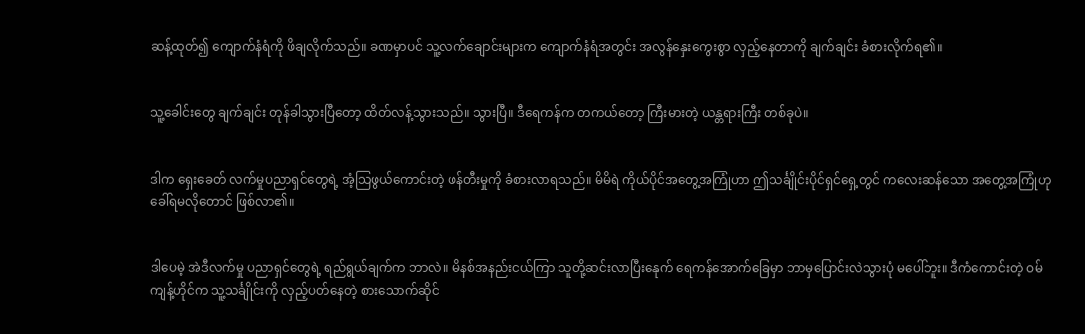ဆန့်ထုတ်၍ ကျောက်နံရံကို ဖိချလိုက်သည်။ ခဏမှာပင် သူ့လက်ချောင်းများက ကျောက်နံရံအတွင်း အလွန်နှေးကွေးစွာ လှည့်နေတာကို ချက်ချင်း ခံစားလိုက်ရ၏။


သူ့ခေါင်းတွေ ချက်ချင်း တုန်ခါသွားပြီတော့ ထိတ်လန့်သွားသည်။ သွားပြီ။ ဒီရေကန်က တကယ်တော့ ကြီးမားတဲ့ ယန္တရားကြီး တစ်ခုပဲ။


ဒါက ရှေးခေတ် လက်မှုပညာရှင်တွေရဲ့ အံ့သြဖွယ်ကောင်းတဲ့ ဖန်တီးမှုကို ခံစားလာရသည်။ မိမိရဲ ကိုယ်ပိုင်အတွေ့အကြုံဟာ ဤသင်္ချိုင်းပိုင်ရှင်ရှေ့တွင် ကလေးဆန်သော အတွေ့အကြုံဟု ခေါ်ရမလိုတောင် ဖြစ်လာ၏။


ဒါပေမဲ့ အဲဒီလက်မှု ပညာရှင်တွေရဲ့ ရည်ရွယ်ချက်က ဘာလဲ။ မိနစ်အနည်းငယ်ကြာ သူတို့ဆင်းလာပြီးနေုက် ရေကန်အောက်ခြေမှာ ဘာမှပြောင်းလဲသွားပုံ မပေါ်ဘူး။ ဒီကံကောင်းတဲ့ ဝမ်ကျန့်ဟိုင်က သူ့သင်္ချိုင်းကို လှည့်ပတ်နေတဲ့ စားသောက်ဆိုင်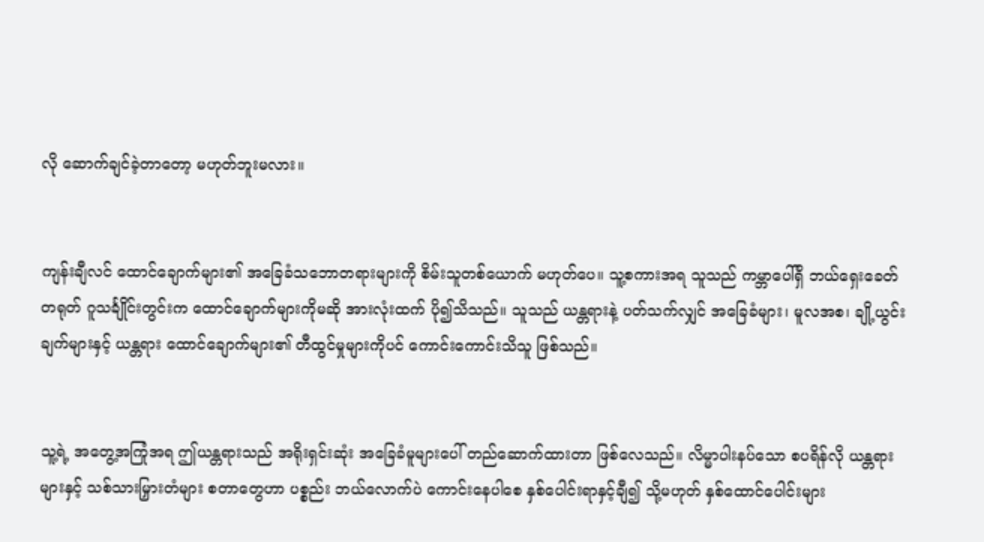လို ဆောက်ချင်ခဲ့တာတော့ မဟုတ်ဘူးမလား။


ကျန်းချီလင် ထောင်ချောက်များ၏ အခြေခံသဘောတရားများကို စိမ်းသူတစ်ယောက် မဟုတ်ပေ။ သူ့စကားအရ သူသည် ကမ္ဘာပေါ်ရှိ ဘယ်ရှေးခေတ်တရုတ် ဂူသင်္ချိုင်းတွင်းက ထောင်ချောက်များကိုမဆို အားလုံးထက် ပို၍သိသည်။ သူသည် ယန္တရားနဲ့ ပတ်သက်လျှင် အခြေခံများ၊ မူလအစ၊ ချို့ယွင်းချက်များနှင့် ယန္တရား ထောင်ချောက်များ၏ တီထွင်မှုများကိုပင် ကောင်းကောင်းသိသူ ဖြစ်သည်။


သူ့ရဲ့ အတွေ့အကြုံအရ ဤယန္တရားသည် အရိုးရှင်းဆုံး အခြေခံမူများပေါ် တည်ဆောက်ထားတာ ဖြစ်လေသည်။ လိမ္မာပါးနပ်သော စပရိန်လို ယန္တရားများနှင့် သစ်သားမြှားတံများ စတာတွေဟာ ပစ္စည်း ဘယ်လောက်ပဲ ကောင်းနေပါစေ နှစ်ပေါင်းရာနှင့်ချီ၍ သို့မဟုတ် နှစ်ထောင်ပေါင်းများ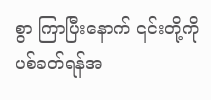စွာ ကြာပြီးနောက် ၎င်းတို့ကို ပစ်ခတ်ရန်အ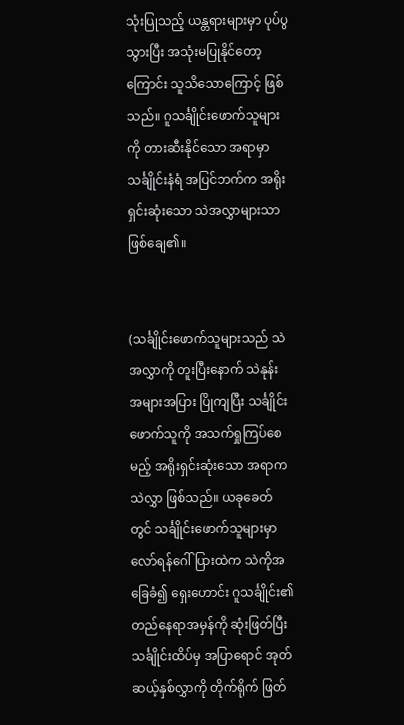သုံးပြုသည့် ယန္တရားများမှာ ပုပ်ပွသွားပြီး အသုံးမပြုနိုင်တော့ကြောင်း သူသိသောကြောင့် ဖြစ်သည်။ ဂူသင်္ချိုင်းဖောက်သူများကို တားဆီးနိုင်သော အရာမှာ သင်္ချိုင်းနံရံ အပြင်ဘက်က အရိုးရှင်းဆုံးသော သဲအလွှာများသာ ဖြစ်ချေ၏။


(သင်္ချိုင်းဖောက်သူများသည် သဲအလွှာကို တူးပြီးနောက် သဲနုန်း အများအပြား ပြိုကျပြီး သင်္ချိုင်းဖောက်သူကို အသက်ရှုကြပ်စေမည့် အရိုးရှင်းဆုံးသော အရာက သဲလွှာ ဖြစ်သည်။ ယခုခေတ်တွင် သင်္ချိုင်းဖောက်သူများမှာ လော်ရန်ဂေါ်ပြားထဲက သဲကိုအခြေခံ၍ ရှေးဟောင်း ဂူသင်္ချိုင်း၏ တည်နေရာအမှန်ကို ဆုံးဖြတ်ပြီး သင်္ချိုင်းထိပ်မှ အပြာရောင် အုတ်ဆယ့်နှစ်လွှာကို တိုက်ရိုက် ဖြတ်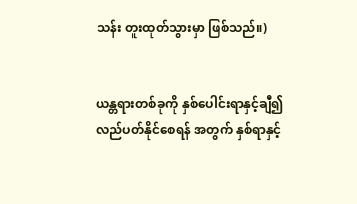သန်း တူးထုတ်သွားမှာ ဖြစ်သည်။)


ယန္တရားတစ်ခုကို နှစ်ပေါင်းရာနှင့်ချီ၍ လည်ပတ်နိုင်စေရန် အတွက် နှစ်ရာနှင့်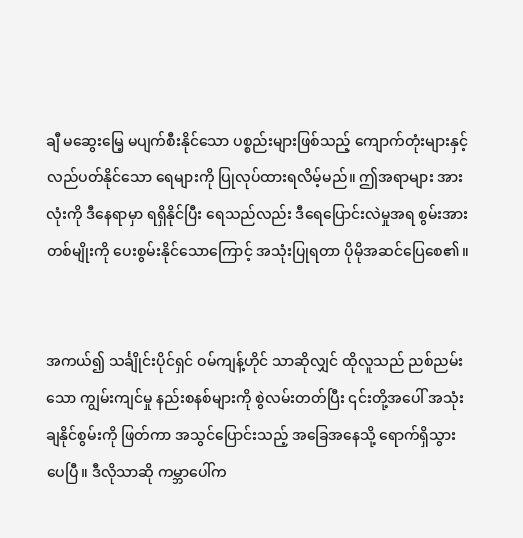ချီ မဆွေးမြေ့ မပျက်စီးနိုင်သော ပစ္စည်းများဖြစ်သည့် ကျောက်တုံးများနှင့် လည်ပတ်နိုင်သော ရေများကို ပြုလုပ်ထားရလိမ့်မည်။ ဤအရာများ အားလုံးကို ဒီနေရာမှာ ရရှိနိုင်ပြီး ရေသည်လည်း ဒီရေပြောင်းလဲမှုအရ စွမ်းအားတစ်မျိုးကို ပေးစွမ်းနိုင်သောကြောင့် အသုံးပြုရတာ ပိုမိုအဆင်ပြေစေ၏။


အကယ်၍ သင်္ချိုင်းပိုင်ရှင် ဝမ်ကျန့်ဟိုင် သာဆိုလျှင် ထိုလူသည် ညစ်ညမ်းသော ကျွမ်းကျင်မှု နည်းစနစ်များကို စွဲလမ်းတတ်ပြီး ၎င်းတို့အပေါ် အသုံးချနိုင်စွမ်းကို ဖြတ်ကာ အသွင်ပြောင်းသည့် အခြေအနေသို့ ရောက်ရှိသွားပေပြီ။ ဒီလိုသာဆို ကမ္ဘာပေါ်က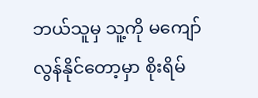ဘယ်သူမှ သူ့ကို မကျော်လွန်နိုင်တော့မှာ စိုးရိမ်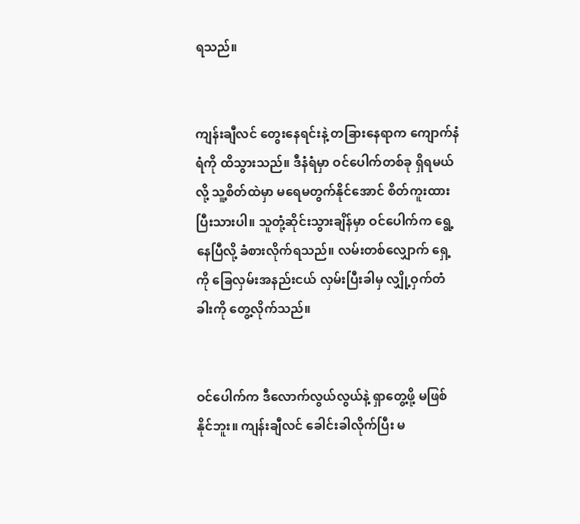ရသည်။


ကျန်းချီလင် တွေးနေရင်းနဲ့ တခြားနေရာက ကျောက်နံရံကို ထိသွားသည်။ ဒီနံရံမှာ ဝင်ပေါက်တစ်ခု ရှိရမယ်လို့ သူ့စိတ်ထဲမှာ မရေမတွက်နိုင်အောင် စိတ်ကူးထားပြီးသားပါ။ သူတုံ့ဆိုင်းသွားချိန်မှာ ဝင်ပေါက်က ရွေ့နေပြီလို့ ခံစားလိုက်ရသည်။ လမ်းတစ်လျှောက် ရှေ့ကို ခြေလှမ်းအနည်းငယ် လှမ်းပြီးခါမှ လျှို့ဝှက်တံခါးကို တွေ့လိုက်သည်။


ဝင်ပေါက်က ဒီလောက်လွယ်လွယ်နဲ့ ရှာတွေ့ဖို့ မဖြစ်နိုင်ဘူး။ ကျန်းချီလင် ခေါင်းခါလိုက်ပြီး မ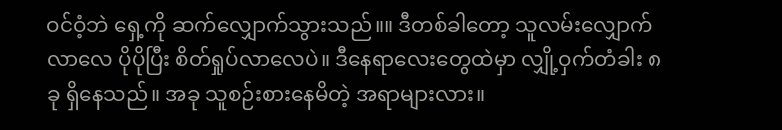ဝင်ဝံ့ဘဲ ရှေ့ကို ဆက်လျှောက်သွားသည်။။ ဒီတစ်ခါတော့ သူလမ်းလျှောက်လာလေ ပိုပိုပြီး စိတ်ရှုပ်လာလေပဲ။ ဒီနေရာလေးတွေထဲမှာ လျှို့ဝှက်တံခါး ၈ခု ရှိနေသည်။ အခု သူစဉ်းစားနေမိတဲ့ အရာများလား။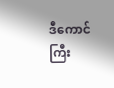ဒီကောင်ကြီး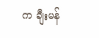က ချီးမန်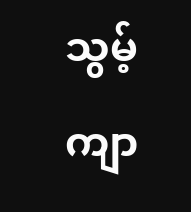သွမ့်ကျာ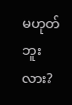မဟုတ်ဘူးလား?